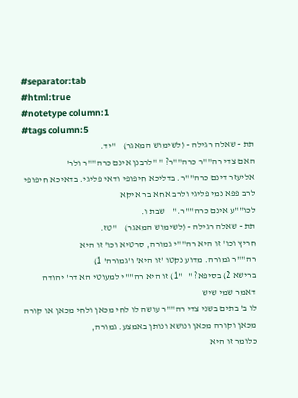#separator:tab
#html:true
#notetype column:1
#tags column:5
תת - שאלה רגילה - (לשימוש המאגר)    "יד.
האם צדי רה""ר כרה""ר? " "לרבנן אינם כרה""ר ולר'
אליעזר דינם כרה""ר. בדליכא חיפופי ודאי פליגי. בדאיכא חיפופי לרב פפא נמי פליגי ולרב אחא בר איקא
לכו""ע אינם כרה""ר."    שבת ו.
תת - שאלה רגילה - (לשימוש המאגר)    "טז.
חריץ וכו' זו היא רה""י גמורה, סרטיא וכו' זו היא
רה""ר גמורה. מדוע נקטו 'זו היא' ו'גמורה' 1)
ברישא 2) בסיפא? "   "1) זו היא רה""י למעוטי הא דר' יהודה דאמר שמי שיש
לו ב' בתים בשני צדי רה""ר עושה לו לחי מכאן ולחי מכאן או קורה מכאן וקורה מכאן ונושא ונותן באמצע. גמורה,
כלומר זו היא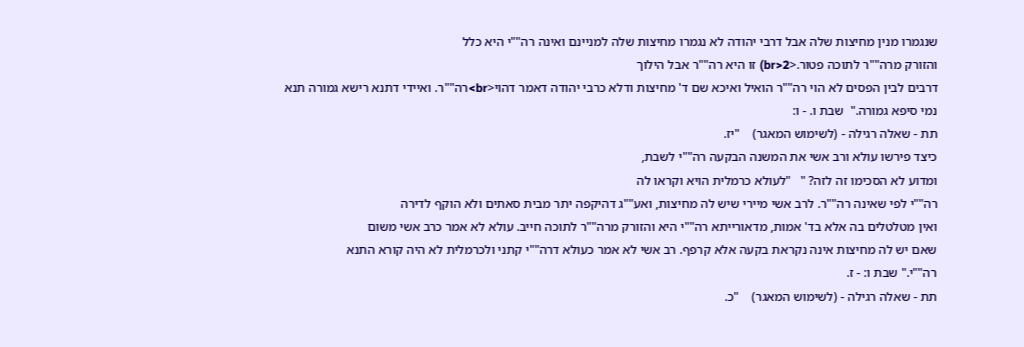שנגמרו מנין מחיצות שלה אבל דרבי יהודה לא נגמרו מחיצות שלה למניינם ואינה רה""י היא כלל
והזורק מרה""ר לתוכה פטור.<br>2) זו היא רה""ר אבל הילוך
דרבים לבין הפסים לא הוי רה""ר הואיל ואיכא שם ד' מחיצות ודלא כרבי יהודה דאמר דהוי<br>רה""ר. ואיידי דתנא רישא גמורה תנא נמי סיפא גמורה."  שבת ו. - ו:
תת - שאלה רגילה - (לשימוש המאגר)    "יז.
כיצד פירשו עולא ורב אשי את המשנה הבקעה רה""י לשבת,
ומדוע לא הסכימו זה לזה? "   "לעולא כרמלית הויא וקראו לה
רה""י לפי שאינה רה""ר. לרב אשי מיירי שיש לה מחיצות, ואע""ג דהיקפה יתר מבית סאתים ולא הוקף לדירה
ואין מטלטלים בה אלא בד' אמות, מדאורייתא רה""י היא והזורק מרה""ר לתוכה חייב. עולא לא אמר כרב אשי משום
שאם יש לה מחיצות אינה נקראת בקעה אלא קרפף. רב אשי לא אמר כעולא דרה""י קתני ולכרמלית לא היה קורא התנא
רה""י." שבת ו: - ז.
תת - שאלה רגילה - (לשימוש המאגר)    "כ.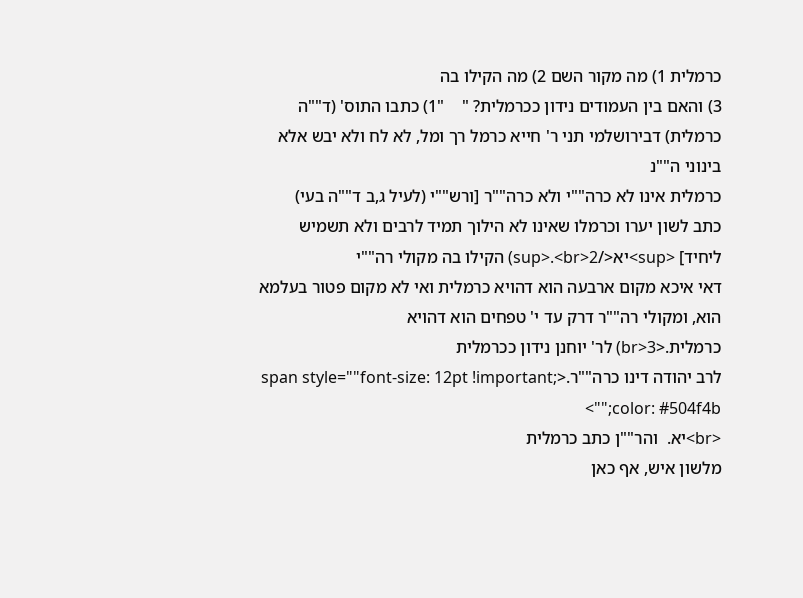כרמלית 1) מה מקור השם 2) מה הקילו בה
3) והאם בין העמודים נידון ככרמלית? "    "1) כתבו התוס' (ד""ה
כרמלית) דבירושלמי תני ר' חייא כרמל רך ומל, לא לח ולא יבש אלא בינוני ה""נ
כרמלית אינו לא כרה""י ולא כרה""ר [ורש""י (לעיל ג,ב ד""ה בעי)
כתב לשון יערו וכרמלו שאינו לא הילוך תמיד לרבים ולא תשמיש ליחיד] <sup>יא</sup>.<br>2) הקילו בה מקולי רה""י
דאי איכא מקום ארבעה הוא דהויא כרמלית ואי לא מקום פטור בעלמא הוא, ומקולי רה""ר דרק עד י' טפחים הוא דהויא
כרמלית.<br>3) לר' יוחנן נידון ככרמלית
לרב יהודה דינו כרה""ר.<span style=""font-size: 12pt !important; color: #504f4b;"">
<br>יא.  והר""ן כתב כרמלית
מלשון איש, אף כאן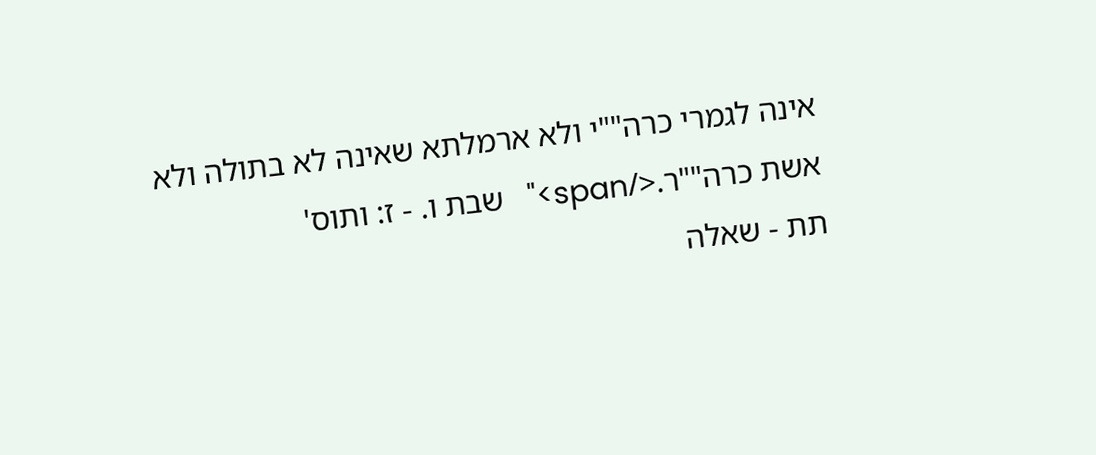אינה לגמרי כרה""י ולא ארמלתא שאינה לא בתולה ולא אשת כרה""ר.</span>"   שבת ו. - ז: ותוס'
תת - שאלה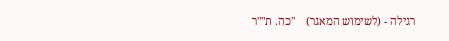רגילה - (לשימוש המאגר)    "כה. ת""ר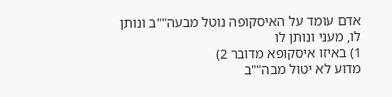אדם עומד על האיסקופה נוטל מבעה""ב ונותן לו, מעני ונותן לו
1) באיזו איסקופא מדובר 2)
מדוע לא יטול מבה""ב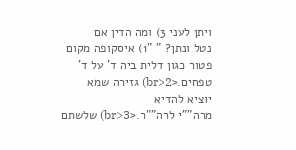ויתן לעני 3) ומה הדין אם
נטל ונתן? " "1) איסקופה מקום פטור כגון דלית ביה ד' על ד'
טפחים.<br>2) גזירה שמא יוציא להדיא
מרה""י לרה""ר.<br>3) שלשתם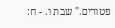פטורים." שבת ו. - ח: